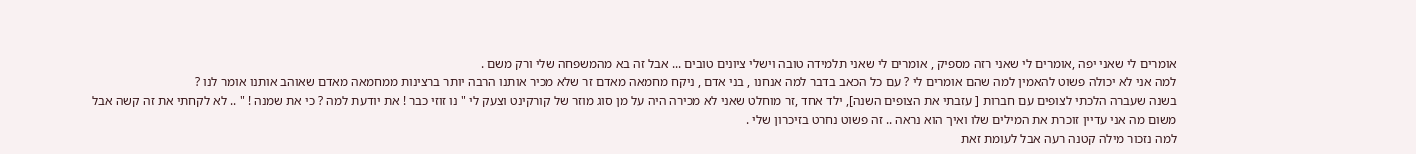אומרים לי שאני יפה ,אומרים לי שאני רזה מספיק , אומרים לי שאני תלמידה טובה וישלי ציונים טובים ... אבל זה בא מהמשפחה שלי ורק משם .
למה אני לא יכולה פשוט להאמין למה שהם אומרים לי ? עם כל הכאב בדבר למה אנחנו , בני אדם , ניקח מחמאה מאדם זר שלא מכיר אותנו הרבה יותר ברצינות ממחמאה מאדם שאוהב אותנו אומר לנו ?
בשנה שעברה הלכתי לצופים עם חברות [ עזבתי את הצופים השנה], ילד אחד ,זר מוחלט שאני לא מכירה היה על מן סוג מוזר של קורקינט וצעק לי " נו זוזי כבר ! את יודעת למה ? כי את שמנה ! " .. לא לקחתי את זה קשה אבל משום מה אני עדיין זוכרת את המילים שלו ואיך הוא נראה .. זה פשוט נחרט בזיכרון שלי .
למה נזכור מילה קטנה רעה אבל לעומת זאת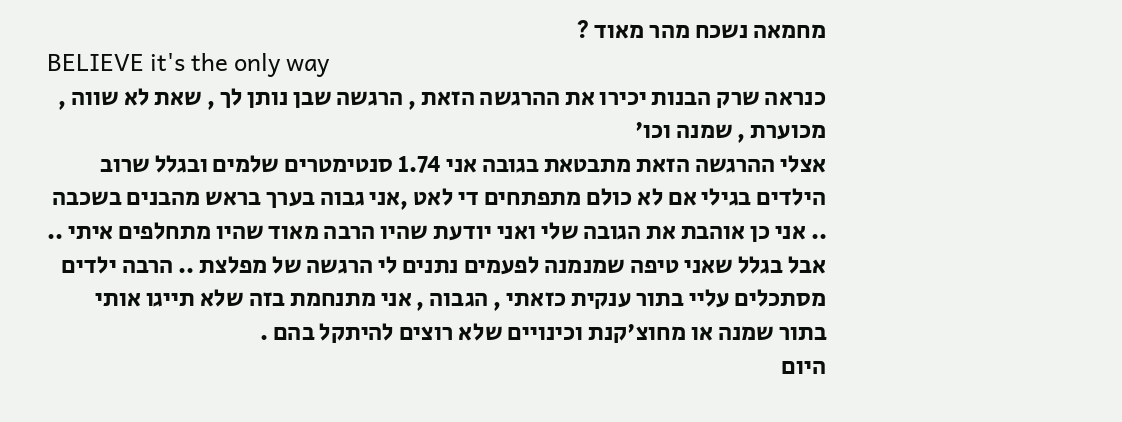מחמאה נשכח מהר מאוד ?
BELIEVE it's the only way
כנראה שרק הבנות יכירו את ההרגשה הזאת , הרגשה שבן נותן לך , שאת לא שווה , מכוערת , שמנה וכו'
אצלי ההרגשה הזאת מתבטאת בגובה אני 1.74 סנטימטרים שלמים ובגלל שרוב הילדים בגילי אם לא כולם מתפתחים די לאט ,אני גבוה בערך בראש מהבנים בשכבה .. אני כן אוהבת את הגובה שלי ואני יודעת שהיו הרבה מאוד שהיו מתחלפים איתי .. אבל בגלל שאני טיפה שמנמנה לפעמים נתנים לי הרגשה של מפלצת .. הרבה ילדים מסתכלים עליי בתור ענקית כזאתי , הגבוה , אני מתנחמת בזה שלא תייגו אותי בתור שמנה או מחוצ'קנת וכינויים שלא רוצים להיתקל בהם .
היום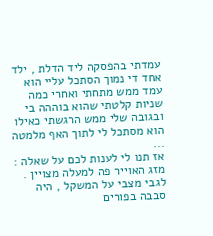עמדתי בהפסקה ליד הדלת , ילד אחד די נמוך הסתכל עליי הוא עמד ממש מתחתי ואחרי כמה שניות קלטתי שהוא בוההה בי ובגובה שלי ממש הרגשתי כאילו הוא מסתכל לי לתוך האף מלמטה ...
אז תנו לי לענות לכם על שאלה : מזג האוייר פה למעלה מצויין .
לגבי מצבי על המשקל , היה סבבה בפורים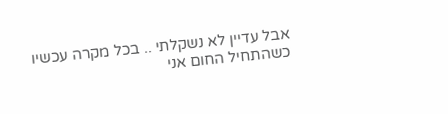אבל עדיין לא נשקלתי .. בכל מקרה עכשיו כשהתחיל החום אני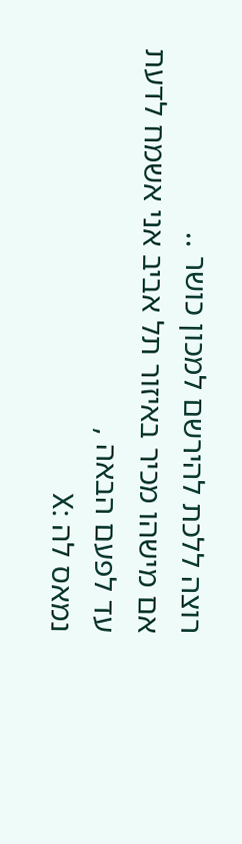רוצה ללכת להירשם למכון כושר ..
אם מישהו מכיר באיזור תל אביב אני אשמח לדעת
עד לפעם הבאה ,
נמאס לה :X